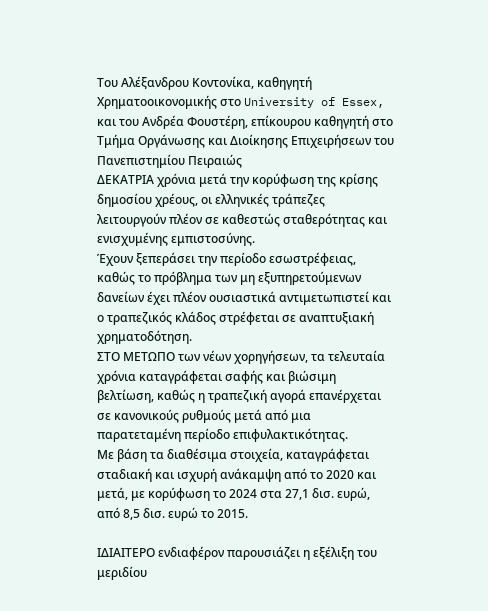Τoυ Αλέξανδρου Κοντονίκα, καθηγητή Χρηματοοικονομικής στο University of Essex, και τoυ Ανδρέα Φουστέρη, επίκουρου καθηγητή στο Τμήμα Οργάνωσης και Διοίκησης Επιχειρήσεων του Πανεπιστημίου Πειραιώς
ΔΕΚΑΤΡΙΑ χρόνια μετά την κορύφωση της κρίσης δημοσίου χρέους, οι ελληνικές τράπεζες λειτουργούν πλέον σε καθεστώς σταθερότητας και ενισχυμένης εμπιστοσύνης.
Έχουν ξεπεράσει την περίοδο εσωστρέφειας, καθώς το πρόβλημα των μη εξυπηρετούμενων δανείων έχει πλέον ουσιαστικά αντιμετωπιστεί και ο τραπεζικός κλάδος στρέφεται σε αναπτυξιακή χρηματοδότηση.
ΣΤΟ ΜΕΤΩΠΟ των νέων χορηγήσεων, τα τελευταία χρόνια καταγράφεται σαφής και βιώσιμη βελτίωση, καθώς η τραπεζική αγορά επανέρχεται σε κανονικούς ρυθμούς μετά από μια παρατεταμένη περίοδο επιφυλακτικότητας.
Με βάση τα διαθέσιμα στοιχεία, καταγράφεται σταδιακή και ισχυρή ανάκαμψη από το 2020 και μετά, με κορύφωση το 2024 στα 27,1 δισ. ευρώ, από 8,5 δισ. ευρώ το 2015.

ΙΔΙΑΙΤΕΡΟ ενδιαφέρον παρουσιάζει η εξέλιξη του μεριδίου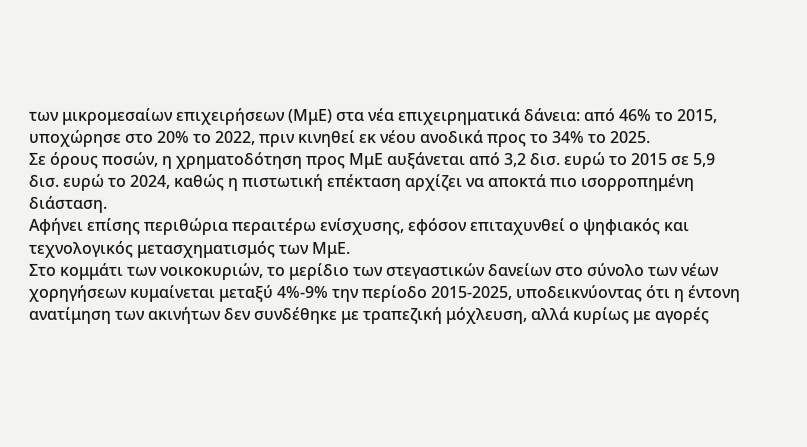των μικρομεσαίων επιχειρήσεων (ΜμΕ) στα νέα επιχειρηματικά δάνεια: από 46% το 2015, υποχώρησε στο 20% το 2022, πριν κινηθεί εκ νέου ανοδικά προς το 34% το 2025.
Σε όρους ποσών, η χρηματοδότηση προς ΜμΕ αυξάνεται από 3,2 δισ. ευρώ το 2015 σε 5,9 δισ. ευρώ το 2024, καθώς η πιστωτική επέκταση αρχίζει να αποκτά πιο ισορροπημένη διάσταση.
Αφήνει επίσης περιθώρια περαιτέρω ενίσχυσης, εφόσον επιταχυνθεί ο ψηφιακός και τεχνολογικός μετασχηματισμός των ΜμΕ.
Στο κομμάτι των νοικοκυριών, το μερίδιο των στεγαστικών δανείων στο σύνολο των νέων χορηγήσεων κυμαίνεται μεταξύ 4%-9% την περίοδο 2015-2025, υποδεικνύοντας ότι η έντονη ανατίμηση των ακινήτων δεν συνδέθηκε με τραπεζική μόχλευση, αλλά κυρίως με αγορές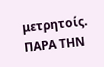μετρητοίς.
ΠΑΡΑ ΤΗΝ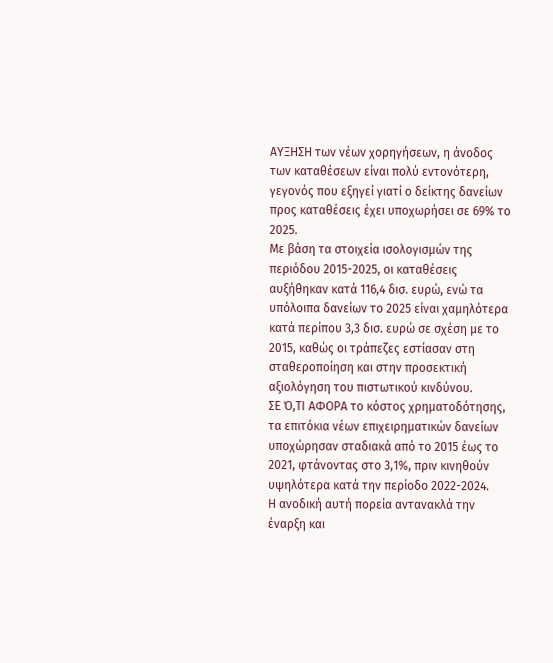ΑΥΞΗΣΗ των νέων χορηγήσεων, η άνοδος των καταθέσεων είναι πολύ εντονότερη, γεγονός που εξηγεί γιατί ο δείκτης δανείων προς καταθέσεις έχει υποχωρήσει σε 69% το 2025.
Με βάση τα στοιχεία ισολογισμών της περιόδου 2015-2025, οι καταθέσεις αυξήθηκαν κατά 116,4 δισ. ευρώ, ενώ τα υπόλοιπα δανείων το 2025 είναι χαμηλότερα κατά περίπου 3,3 δισ. ευρώ σε σχέση με το 2015, καθώς οι τράπεζες εστίασαν στη σταθεροποίηση και στην προσεκτική αξιολόγηση του πιστωτικού κινδύνου.
ΣΕ Ό,ΤΙ ΑΦΟΡΑ το κόστος χρηματοδότησης, τα επιτόκια νέων επιχειρηματικών δανείων υποχώρησαν σταδιακά από το 2015 έως το 2021, φτάνοντας στο 3,1%, πριν κινηθούν υψηλότερα κατά την περίοδο 2022-2024.
Η ανοδική αυτή πορεία αντανακλά την έναρξη και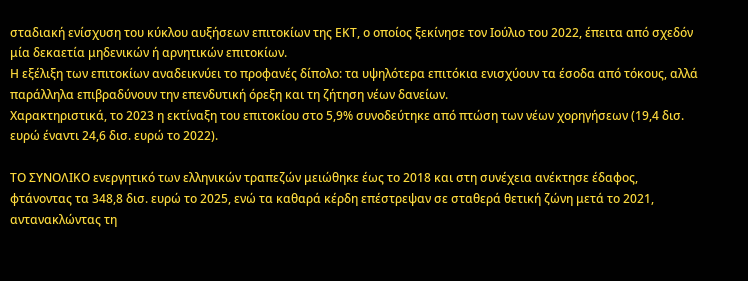σταδιακή ενίσχυση του κύκλου αυξήσεων επιτοκίων της ΕΚΤ, ο οποίος ξεκίνησε τον Ιούλιο του 2022, έπειτα από σχεδόν μία δεκαετία μηδενικών ή αρνητικών επιτοκίων.
Η εξέλιξη των επιτοκίων αναδεικνύει το προφανές δίπολο: τα υψηλότερα επιτόκια ενισχύουν τα έσοδα από τόκους, αλλά παράλληλα επιβραδύνουν την επενδυτική όρεξη και τη ζήτηση νέων δανείων.
Χαρακτηριστικά, το 2023 η εκτίναξη του επιτοκίου στο 5,9% συνοδεύτηκε από πτώση των νέων χορηγήσεων (19,4 δισ. ευρώ έναντι 24,6 δισ. ευρώ το 2022).

ΤΟ ΣΥΝΟΛΙΚΟ ενεργητικό των ελληνικών τραπεζών μειώθηκε έως το 2018 και στη συνέχεια ανέκτησε έδαφος, φτάνοντας τα 348,8 δισ. ευρώ το 2025, ενώ τα καθαρά κέρδη επέστρεψαν σε σταθερά θετική ζώνη μετά το 2021, αντανακλώντας τη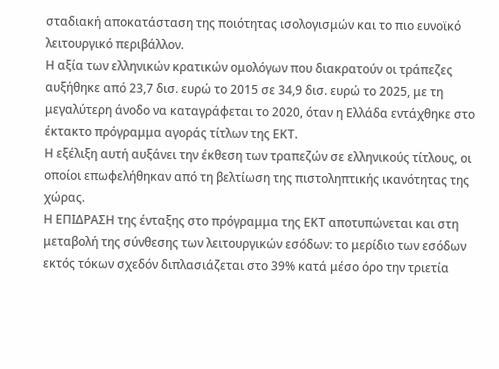σταδιακή αποκατάσταση της ποιότητας ισολογισμών και το πιο ευνοϊκό λειτουργικό περιβάλλον.
Η αξία των ελληνικών κρατικών ομολόγων που διακρατούν οι τράπεζες αυξήθηκε από 23,7 δισ. ευρώ το 2015 σε 34,9 δισ. ευρώ το 2025, με τη μεγαλύτερη άνοδο να καταγράφεται το 2020, όταν η Ελλάδα εντάχθηκε στο έκτακτο πρόγραμμα αγοράς τίτλων της ΕΚΤ.
Η εξέλιξη αυτή αυξάνει την έκθεση των τραπεζών σε ελληνικούς τίτλους, οι οποίοι επωφελήθηκαν από τη βελτίωση της πιστοληπτικής ικανότητας της χώρας.
Η ΕΠΙΔΡΑΣΗ της ένταξης στο πρόγραμμα της ΕΚΤ αποτυπώνεται και στη μεταβολή της σύνθεσης των λειτουργικών εσόδων: το μερίδιο των εσόδων εκτός τόκων σχεδόν διπλασιάζεται στο 39% κατά μέσο όρο την τριετία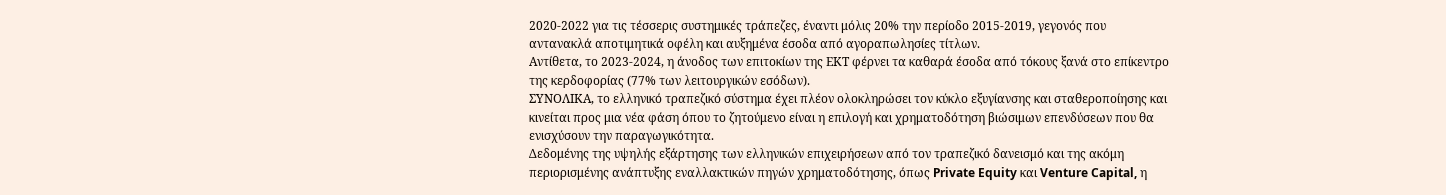2020-2022 για τις τέσσερις συστημικές τράπεζες, έναντι μόλις 20% την περίοδο 2015-2019, γεγονός που αντανακλά αποτιμητικά οφέλη και αυξημένα έσοδα από αγοραπωλησίες τίτλων.
Αντίθετα, το 2023-2024, η άνοδος των επιτοκίων της ΕΚΤ φέρνει τα καθαρά έσοδα από τόκους ξανά στο επίκεντρο της κερδοφορίας (77% των λειτουργικών εσόδων).
ΣΥΝΟΛΙΚΑ, το ελληνικό τραπεζικό σύστημα έχει πλέον ολοκληρώσει τον κύκλο εξυγίανσης και σταθεροποίησης και κινείται προς μια νέα φάση όπου το ζητούμενο είναι η επιλογή και χρηματοδότηση βιώσιμων επενδύσεων που θα ενισχύσουν την παραγωγικότητα.
Δεδομένης της υψηλής εξάρτησης των ελληνικών επιχειρήσεων από τον τραπεζικό δανεισμό και της ακόμη περιορισμένης ανάπτυξης εναλλακτικών πηγών χρηματοδότησης, όπως Private Equity και Venture Capital, η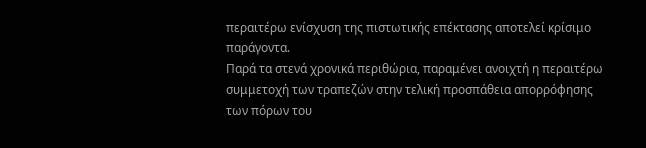περαιτέρω ενίσχυση της πιστωτικής επέκτασης αποτελεί κρίσιμο παράγοντα.
Παρά τα στενά χρονικά περιθώρια, παραμένει ανοιχτή η περαιτέρω συμμετοχή των τραπεζών στην τελική προσπάθεια απορρόφησης των πόρων του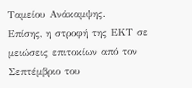Ταμείου Ανάκαμψης.
Επίσης, η στροφή της ΕΚΤ σε μειώσεις επιτοκίων από τον Σεπτέμβριο του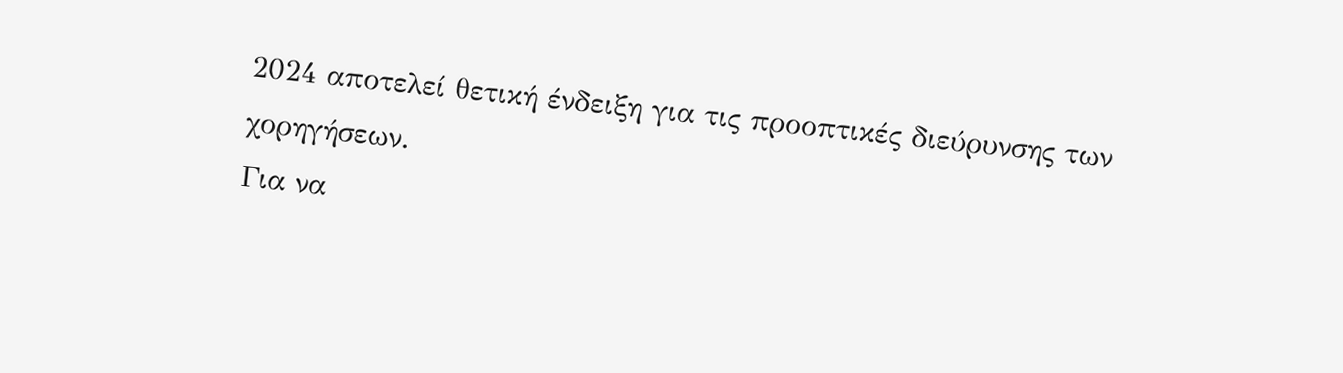2024 αποτελεί θετική ένδειξη για τις προοπτικές διεύρυνσης των χορηγήσεων.
Για να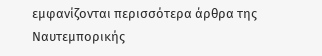εμφανίζονται περισσότερα άρθρα της Ναυτεμπορικής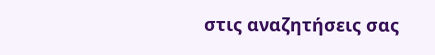στις αναζητήσεις σας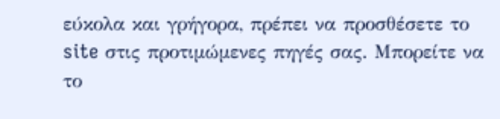εύκολα και γρήγορα, πρέπει να προσθέσετε το site στις προτιμώμενες πηγές σας. Μπορείτε να το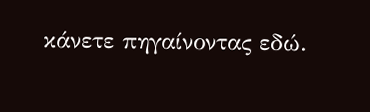κάνετε πηγαίνοντας εδώ.